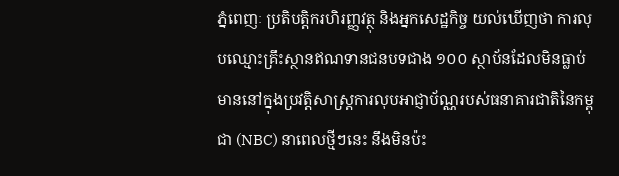ភ្នំពេញៈ ប្រតិបត្តិករហិរញ្ញវត្ថុ និងអ្នកសេដ្ឋកិច្ច យល់ឃើញថា ការលុបឈ្មោះគ្រឹះស្ថានឥណទានជនបទជាង ១០០ ស្ថាប័នដែលមិនធ្លាប់មាននៅក្នុងប្រវត្តិសាស្ត្រការលុបអាជ្ញាប័ណ្ណរបស់ធនាគារជាតិនៃកម្ពុជា (NBC) នាពេលថ្មីៗនេះ នឹងមិនប៉ះ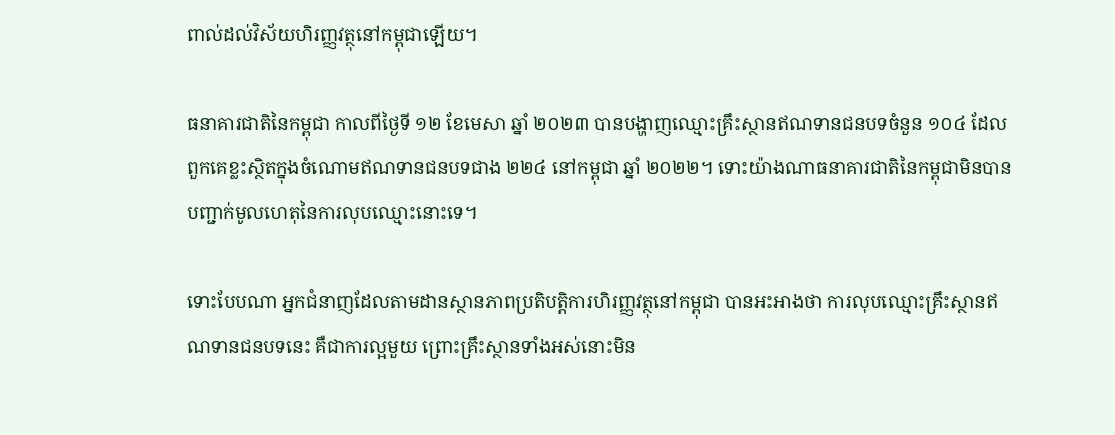ពាល់ដល់វិស័យហិរញ្ញវត្ថុនៅកម្ពុជាឡើយ។

ធនាគារជាតិនៃកម្ពុជា កាលពីថ្ងៃទី ១២ ខែមេសា ឆ្នាំ ២០២៣ បានបង្ហាញឈ្មោះគ្រឹះស្ថានឥណទានជនបទចំនួន ១០៤ ដែលពួកគេខ្លះស្ថិតក្នុងចំណោមឥណទានជនបទជាង ២២៤ នៅកម្ពុជា ឆ្នាំ ២០២២។ ទោះយ៉ាងណាធនាគារជាតិនៃកម្ពុជាមិនបានបញ្ជាក់មូលហេតុនៃការលុបឈ្មោះនោះទេ។

ទោះបែបណា អ្នកជំនាញដែលតាមដានស្ថានភាពប្រតិបត្តិការហិរញ្ញវត្ថុនៅកម្ពុជា បានអះអាងថា ការលុបឈ្មោះគ្រឹះស្ថានឥណទានជនបទនេះ គឺជាការល្អមួយ ព្រោះគ្រឹះស្ថានទាំងអស់នោះមិន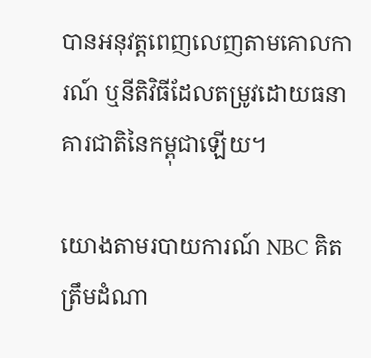បានអនុវត្តពេញលេញតាមគោលការណ៍ ឬនីតិវិធីដែលតម្រូវដោយធនាគារជាតិនៃកម្ពុជាឡើយ។

យោងតាមរបាយការណ៍ NBC គិតត្រឹមដំណា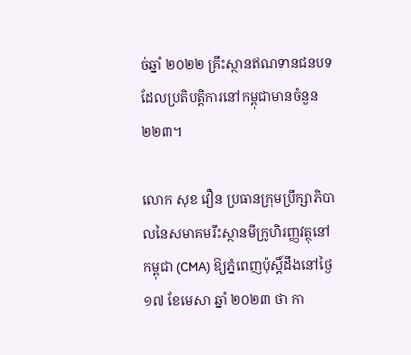ច់ឆ្នាំ ២០២២ គ្រឹះស្ថានឥណទានជនបទដែលប្រតិបត្តិការនៅកម្ពុជាមានចំនួន ២២៣។

លោក សុខ វឿន ប្រធានក្រុមប្រឹក្សាភិបាលនៃសមាគមរឹះស្ថានមីក្រូហិរញ្ញវត្ថុនៅកម្ពុជា (CMA) ឱ្យភ្នំពេញប៉ុស្តិ៍ដឹងនៅថ្ងៃ ១៧ ខែមេសា ឆ្នាំ ២០២៣ ថា កា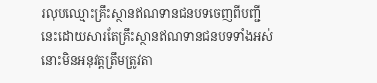រលុបឈ្មោះគ្រឹះស្ថានឥណទានជនបទចេញពីបញ្ជីនេះដោយសារតែគ្រឹះស្ថានឥណទានជនបទទាំងអស់នោះមិនអនុវត្តត្រឹមត្រូវតា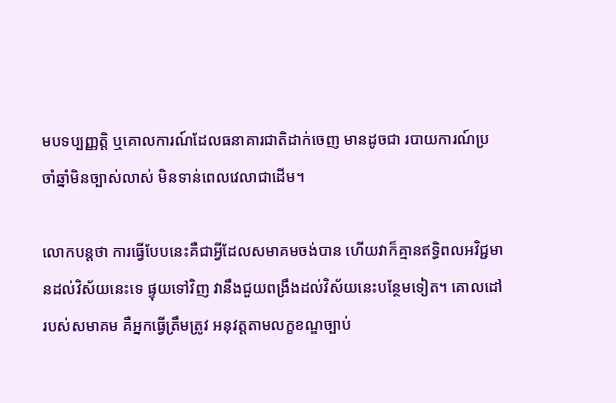មបទប្បញ្ញត្តិ ឬគោលការណ៍ដែលធនាគារជាតិដាក់ចេញ មានដូចជា របាយការណ៍ប្រចាំឆ្នាំមិនច្បាស់លាស់ មិនទាន់ពេលវេលាជាដើម។

លោកបន្តថា ការធ្វើបែបនេះគឺជាអ្វីដែលសមាគមចង់បាន ហើយវាក៏គ្មានឥទ្ធិពលអវិជ្ជមានដល់វិស័យនេះទេ ផ្ទុយទៅវិញ វានឹងជួយពង្រឹងដល់វិស័យនេះបន្ថែមទៀត។ គោលដៅរបស់សមាគម គឺអ្នកធ្វើត្រឹមត្រូវ អនុវត្តតាមលក្ខខណ្ឌច្បាប់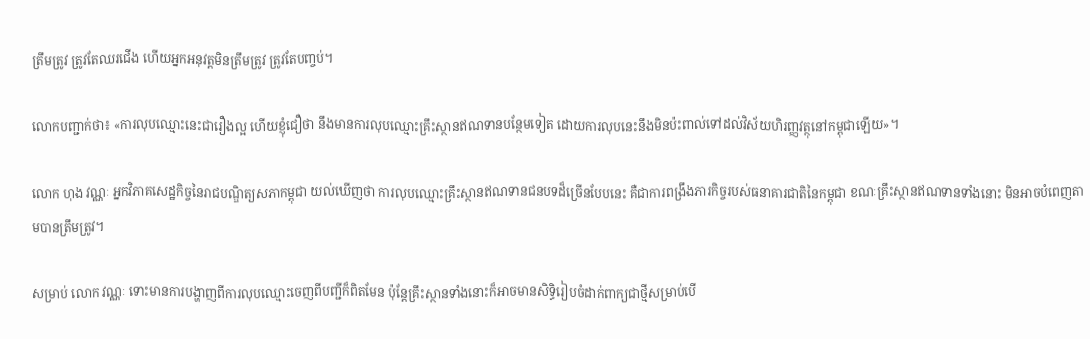ត្រឹមត្រូវ ត្រូវតែឈរជើង ហើយអ្នកអនុវត្តមិនត្រឹមត្រូវ ត្រូវតែបញ្ចប់។

លោកបញ្ជាក់ថា៖ «ការលុបឈ្មោះនេះជារឿងល្អ ហើយខ្ញុំជឿថា នឹងមានការលុបឈ្មោះគ្រឹះស្ថានឥណទានបន្ថែមទៀត ដោយការលុបនេះនឹងមិនប៉ះពាល់ទៅដល់វិស័យហិរញ្ញវត្ថុនៅកម្ពុជាឡើយ»។

លោក ហុង វណ្ណៈ អ្នកវិភាគសេដ្ឋកិច្ចនៃរាជបណ្ឌិត្យសភាកម្ពុជា យល់ឃើញថា ការលុបឈ្មោះគ្រឹះស្ថានឥណទានជនបទដ៏ច្រើនបែបនេះ គឺជាការពង្រឹងភារកិច្ចរបស់ធនាគារជាតិនៃកម្ពុជា ខណៈគ្រឹះស្ថានឥណទានទាំងនោះ មិនអាចបំពេញតាមបានត្រឹមត្រូវ។

សម្រាប់ លោក វណ្ណៈ ទោះមានការបង្ហាញពីការលុបឈ្មោះចេញពីបញ្ជីក៏ពិតមែន ប៉ុន្តែគ្រឹះស្ថានទាំងនោះក៏អាចមានសិទ្ធិរៀបចំដាក់ពាក្យជាថ្មីសម្រាប់បើ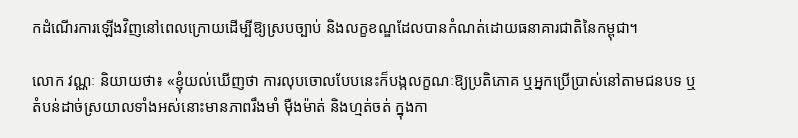កដំណើរការឡើងវិញនៅពេលក្រោយដើម្បីឱ្យស្របច្បាប់ និងលក្ខខណ្ឌដែលបានកំណត់ដោយធនាគារជាតិនៃកម្ពុជា។

លោក វណ្ណៈ និយាយថា៖ «ខ្ញុំយល់ឃើញថា ការលុបចោលបែបនេះក៏បង្កលក្ខណៈឱ្យប្រតិភោគ ឬអ្នកប្រើប្រាស់នៅតាមជនបទ ឬតំបន់ដាច់ស្រយាលទាំងអស់នោះមានភាពរឹងមាំ ម៉ឺងម៉ាត់ និងហ្មត់ចត់ ក្នុងកា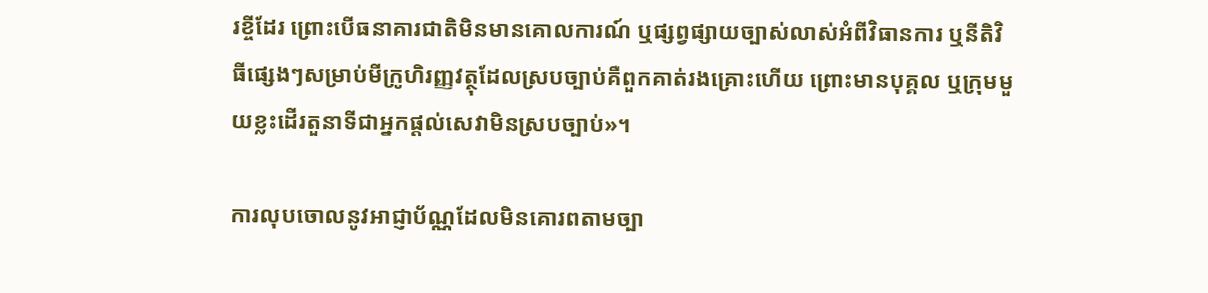រខ្ចីដែរ ព្រោះបើធនាគារជាតិមិនមានគោលការណ៍ ឬផ្សព្វផ្សាយច្បាស់លាស់អំពីវិធានការ ឬនីតិវិធីផ្សេងៗសម្រាប់មីក្រូហិរញ្ញវត្ថុដែលស្របច្បាប់គឺពួកគាត់រងគ្រោះហើយ ព្រោះមានបុគ្គល ឬក្រុមមួយខ្លះដើរតួនាទីជាអ្នកផ្តល់សេវាមិនស្របច្បាប់»។

ការលុបចោលនូវអាជ្ញាប័ណ្ណដែលមិនគោរពតាមច្បា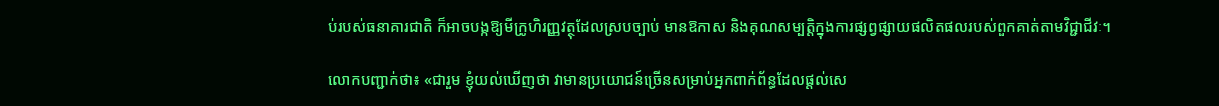ប់របស់ធនាគារជាតិ ក៏អាចបង្កឱ្យមីក្រូហិរញ្ញវត្ថុដែលស្របច្បាប់ មានឱកាស និងគុណសម្បត្តិក្នុងការផ្សព្វផ្សាយផលិតផលរបស់ពួកគាត់តាមវិជ្ជាជីវៈ។

លោកបញ្ជាក់ថា៖ «ជារួម ខ្ញុំយល់ឃើញថា វាមានប្រយោជន៍ច្រើនសម្រាប់អ្នកពាក់ព័ន្ធដែលផ្តល់សេ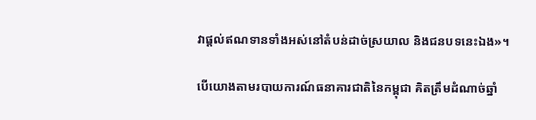វាផ្តល់ឥណទានទាំងអស់នៅតំបន់ដាច់ស្រយាល និងជនបទនេះឯង»។

បើយោងតាមរបាយការណ៍ធនាគារជាតិនៃកម្ពុជា គិតត្រឹមដំណាច់ឆ្នាំ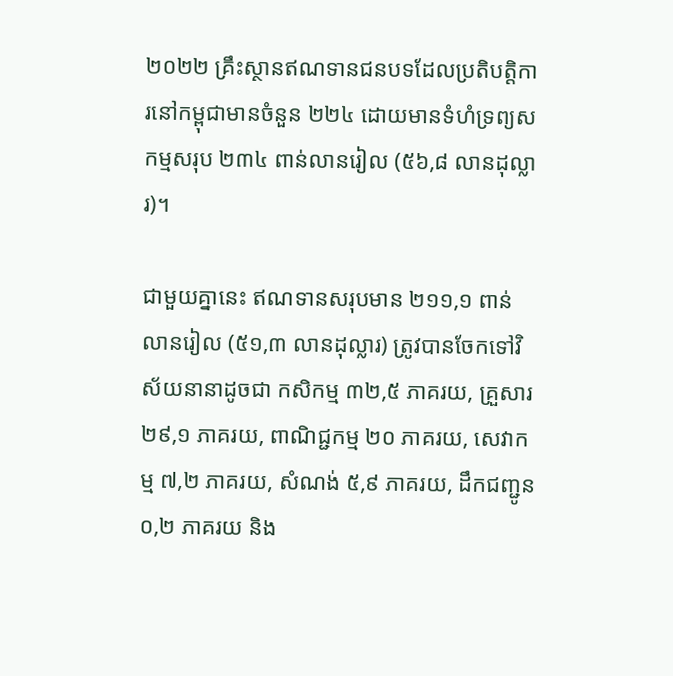២០២២ គ្រឹះស្ថានឥណទានជនបទដែលប្រតិបត្តិការនៅកម្ពុជាមានចំនួន ២២៤ ដោយមានទំហំទ្រព្យសកម្មសរុប ២៣៤ ពាន់លានរៀល (៥៦,៨ លានដុល្លារ)។

ជាមួយគ្នានេះ ឥណទានសរុបមាន ២១១,១ ពាន់លានរៀល (៥១,៣ លានដុល្លារ) ត្រូវបានចែកទៅវិស័យនានាដូចជា កសិកម្ម ៣២,៥ ភាគរយ, គ្រួសារ ២៩,១ ភាគរយ, ពាណិជ្ជកម្ម ២០ ភាគរយ, សេវាកម្ម ៧,២ ភាគរយ, សំណង់ ៥,៩ ភាគរយ, ដឹកជញ្ជូន ០,២ ភាគរយ និង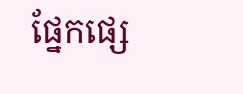ផ្នែកផ្សេ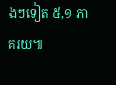ងៗទៀត ៥,១ ភាគរយ៕